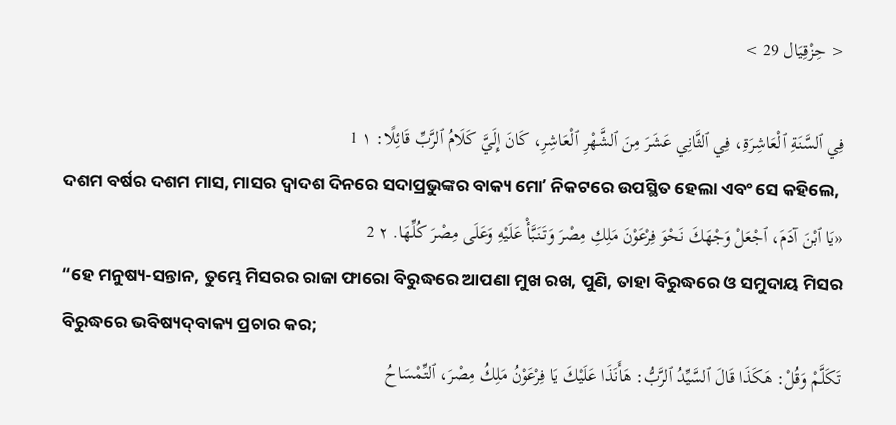< حِزْقِيَال 29 >

فِي ٱلسَّنَةِ ٱلْعَاشِرَةِ، فِي ٱلثَّانِي عَشَرَ مِنَ ٱلشَّهْرِ ٱلْعَاشِرِ، كَانَ إِلَيَّ كَلَامُ ٱلرَّبِّ قَائِلًا: ١ 1
ଦଶମ ବର୍ଷର ଦଶମ ମାସ, ମାସର ଦ୍ୱାଦଶ ଦିନରେ ସଦାପ୍ରଭୁଙ୍କର ବାକ୍ୟ ମୋʼ ନିକଟରେ ଉପସ୍ଥିତ ହେଲା ଏବଂ ସେ କହିଲେ,
«يَا ٱبْنَ آدَمَ، ٱجْعَلْ وَجْهَكَ نَحْوَ فِرْعَوْنَ مَلِكِ مِصْرَ وَتَنَبَّأْ عَلَيْهِ وَعَلَى مِصْرَ كُلِّهَا. ٢ 2
“ହେ ମନୁଷ୍ୟ-ସନ୍ତାନ, ତୁମ୍ଭେ ମିସରର ରାଜା ଫାରୋ ବିରୁଦ୍ଧରେ ଆପଣା ମୁଖ ରଖ, ପୁଣି, ତାହା ବିରୁଦ୍ଧରେ ଓ ସମୁଦାୟ ମିସର ବିରୁଦ୍ଧରେ ଭବିଷ୍ୟଦ୍‍ବାକ୍ୟ ପ୍ରଚାର କର;
تَكَلَّمْ وَقُلْ: هَكَذَا قَالَ ٱلسَّيِّدُ ٱلرَّبُّ: هَأَنَذَا عَلَيْكَ يَا فِرْعَوْنُ مَلِكُ مِصْرَ، ٱلتِّمْسَاحُ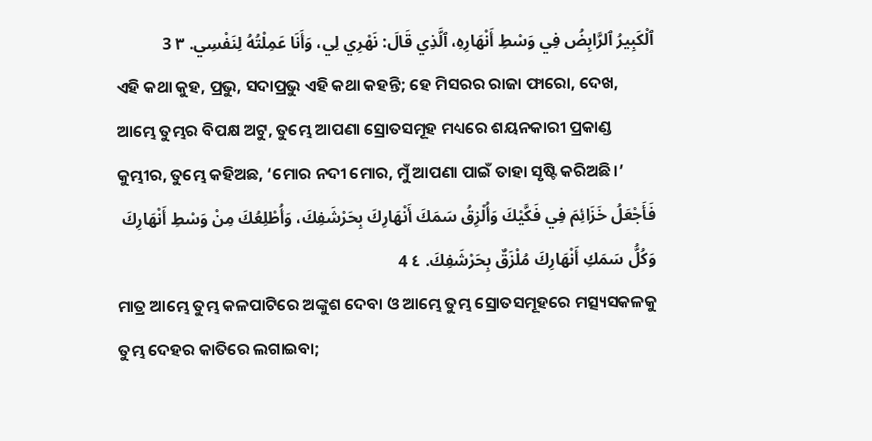ٱلْكَبِيرُ ٱلرَّابِضُ فِي وَسْطِ أَنْهَارِهِ، ٱلَّذِي قَالَ: نَهْرِي لِي، وَأَنَا عَمِلْتُهُ لِنَفْسِي. ٣ 3
ଏହି କଥା କୁହ, ପ୍ରଭୁ, ସଦାପ୍ରଭୁ ଏହି କଥା କହନ୍ତି; ହେ ମିସରର ରାଜା ଫାରୋ, ଦେଖ, ଆମ୍ଭେ ତୁମ୍ଭର ବିପକ୍ଷ ଅଟୁ, ତୁମ୍ଭେ ଆପଣା ସ୍ରୋତସମୂହ ମଧ୍ୟରେ ଶୟନକାରୀ ପ୍ରକାଣ୍ଡ କୁମ୍ଭୀର, ତୁମ୍ଭେ କହିଅଛ, ‘ମୋର ନଦୀ ମୋର, ମୁଁ ଆପଣା ପାଇଁ ତାହା ସୃଷ୍ଟି କରିଅଛି।’
فَأَجْعَلُ خَزَائِمَ فِي فَكَّيْكَ وَأُلْزِقُ سَمَكَ أَنْهَارِكَ بِحَرْشَفِكَ، وَأُطْلِعُكَ مِنْ وَسْطِ أَنْهَارِكَ وَكُلُّ سَمَكِ أَنْهَارِكَ مُلْزَقٌ بِحَرْشَفِكَ. ٤ 4
ମାତ୍ର ଆମ୍ଭେ ତୁମ୍ଭ କଳପାଟିରେ ଅଙ୍କୁଶ ଦେବା ଓ ଆମ୍ଭେ ତୁମ୍ଭ ସ୍ରୋତସମୂହରେ ମତ୍ସ୍ୟସକଳକୁ ତୁମ୍ଭ ଦେହର କାତିରେ ଲଗାଇବା;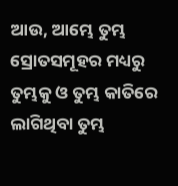ଆଉ, ଆମ୍ଭେ ତୁମ୍ଭ ସ୍ରୋତସମୂହର ମଧ୍ୟରୁ ତୁମ୍ଭକୁ ଓ ତୁମ୍ଭ କାତିରେ ଲାଗିଥିବା ତୁମ୍ଭ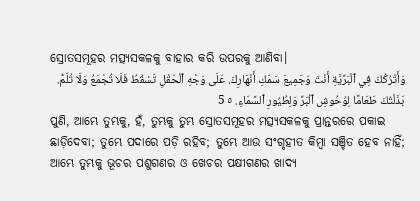ସ୍ରୋତସମୂହର ମତ୍ସ୍ୟସକଳକୁ ବାହାର କରି ଉପରକୁ ଆଣିବା।
وَأَتْرُكُكَ فِي ٱلْبَرِّيَّةِ أَنْتَ وَجَمِيعَ سَمَكِ أَنْهَارِكَ. عَلَى وَجْهِ ٱلْحَقْلِ تَسْقُطُ فَلَا تُجْمَعُ وَلَا تُلَمُّ. بَذَلْتُكَ طَعَامًا لِوُحُوشِ ٱلْبَرِّ وَلِطُيُورِ ٱلسَّمَاءِ. ٥ 5
ପୁଣି, ଆମ୍ଭେ ତୁମ୍ଭକୁ, ହଁ, ତୁମ୍ଭକୁ ତୁମ୍ଭ ସ୍ରୋତସମୂହର ମତ୍ସ୍ୟସକଳକୁ ପ୍ରାନ୍ତରରେ ପକାଇ ଛାଡ଼ିଦେବା; ତୁମ୍ଭେ ପଦାରେ ପଡ଼ି ରହିବ; ତୁମ୍ଭେ ଆଉ ସଂଗୃହୀତ କିମ୍ବା ସଞ୍ଚିତ ହେବ ନାହିଁ; ଆମ୍ଭେ ତୁମ୍ଭକୁ ଭୂଚର ପଶୁଗଣର ଓ ଖେଚର ପକ୍ଷୀଗଣର ଖାଦ୍ୟ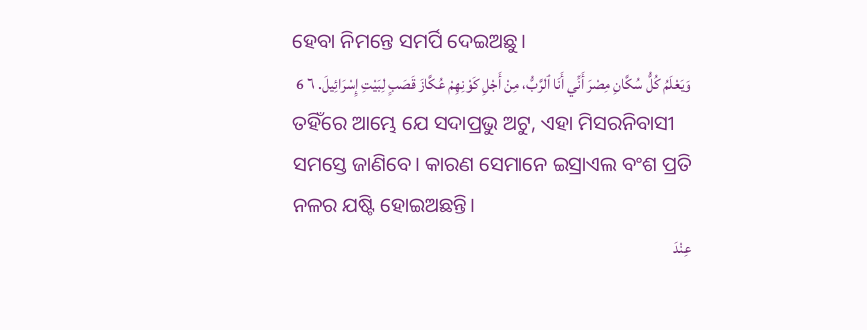ହେବା ନିମନ୍ତେ ସମର୍ପି ଦେଇଅଛୁ।
وَيَعْلَمُ كُلُّ سُكَّانِ مِصْرَ أَنِّي أَنَا ٱلرَّبُّ، مِنْ أَجْلِ كَوْنِهِمْ عُكَّازَ قَصَبٍ لِبَيْتِ إِسْرَائِيلَ. ٦ 6
ତହିଁରେ ଆମ୍ଭେ ଯେ ସଦାପ୍ରଭୁ ଅଟୁ, ଏହା ମିସରନିବାସୀ ସମସ୍ତେ ଜାଣିବେ। କାରଣ ସେମାନେ ଇସ୍ରାଏଲ ବଂଶ ପ୍ରତି ନଳର ଯଷ୍ଟି ହୋଇଅଛନ୍ତି।
عِنْدَ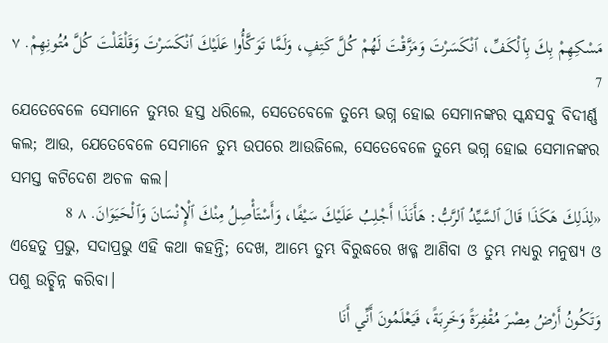مَسْكِهِمْ بِكَ بِٱلْكَفِّ، ٱنْكَسَرْتَ وَمَزَّقْتَ لَهُمْ كُلَّ كَتِفٍ، وَلَمَّا تَوَكَّأُوا عَلَيْكَ ٱنْكَسَرْتَ وَقَلْقَلْتَ كُلَّ مُتُونِهِمْ. ٧ 7
ଯେତେବେଳେ ସେମାନେ ତୁମ୍ଭର ହସ୍ତ ଧରିଲେ, ସେତେବେଳେ ତୁମ୍ଭେ ଭଗ୍ନ ହୋଇ ସେମାନଙ୍କର ସ୍କନ୍ଧସବୁ ବିଦୀର୍ଣ୍ଣ କଲ; ଆଉ, ଯେତେବେଳେ ସେମାନେ ତୁମ୍ଭ ଉପରେ ଆଉଜିଲେ, ସେତେବେଳେ ତୁମ୍ଭେ ଭଗ୍ନ ହୋଇ ସେମାନଙ୍କର ସମସ୍ତ କଟିଦେଶ ଅଚଳ କଲ।
«لِذَلِكَ هَكَذَا قَالَ ٱلسَّيِّدُ ٱلرَّبُّ: هَأَنَذَا أَجْلِبُ عَلَيْكَ سَيْفًا، وَأَسْتَأْصِلُ مِنْكَ ٱلْإِنْسَانَ وَٱلْحَيَوَانَ. ٨ 8
ଏହେତୁ ପ୍ରଭୁ, ସଦାପ୍ରଭୁ ଏହି କଥା କହନ୍ତି; ଦେଖ, ଆମ୍ଭେ ତୁମ୍ଭ ବିରୁଦ୍ଧରେ ଖଡ୍ଗ ଆଣିବା ଓ ତୁମ୍ଭ ମଧ୍ୟରୁ ମନୁଷ୍ୟ ଓ ପଶୁ ଉଚ୍ଛିନ୍ନ କରିବା।
وَتَكُونُ أَرْضُ مِصْرَ مُقْفِرَةً وَخَرِبَةً، فَيَعْلَمُونَ أَنِّي أَنَا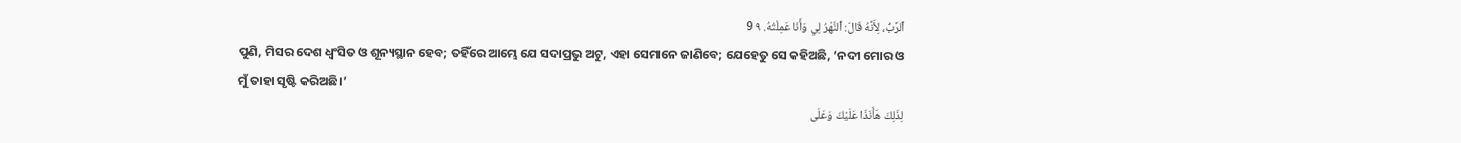ٱلرَّبُّ، لِأَنَّهُ قَالَ: ٱلنَّهْرُ لِي وَأَنَا عَمِلْتُهُ. ٩ 9
ପୁଣି, ମିସର ଦେଶ ଧ୍ୱଂସିତ ଓ ଶୂନ୍ୟସ୍ଥାନ ହେବ; ତହିଁରେ ଆମ୍ଭେ ଯେ ସଦାପ୍ରଭୁ ଅଟୁ, ଏହା ସେମାନେ ଜାଣିବେ; ଯେହେତୁ ସେ କହିଅଛି, ‘ନଦୀ ମୋର ଓ ମୁଁ ତାହା ସୃଷ୍ଟି କରିଅଛି।’
لِذَلِكَ هَأَنَذَا عَلَيْكَ وَعَلَى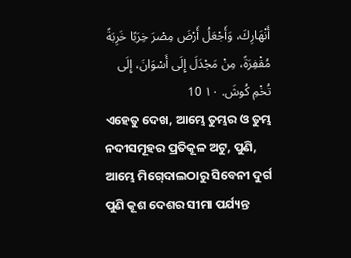أَنْهَارِكَ، وَأَجْعَلُ أَرْضَ مِصْرَ خِرَبًا خَرِبَةً مُقْفِرَةً، مِنْ مَجْدَلَ إِلَى أَسْوَانَ، إِلَى تُخْمِ كُوشَ. ١٠ 10
ଏହେତୁ ଦେଖ, ଆମ୍ଭେ ତୁମ୍ଭର ଓ ତୁମ୍ଭ ନଦୀସମୂହର ପ୍ରତିକୂଳ ଅଟୁ, ପୁଣି, ଆମ୍ଭେ ମିଗ୍‍ଦୋଲଠାରୁ ସିବେନୀ ଦୁର୍ଗ ପୁଣି କୂଶ ଦେଶର ସୀମା ପର୍ଯ୍ୟନ୍ତ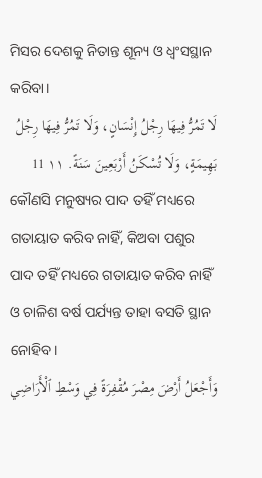ମିସର ଦେଶକୁ ନିତାନ୍ତ ଶୂନ୍ୟ ଓ ଧ୍ୱଂସସ୍ଥାନ କରିବା।
لَا تَمُرُّ فِيهَا رِجْلُ إِنْسَانٍ، وَلَا تَمُرُّ فِيهَا رِجْلُ بَهِيمَةٍ، وَلَا تُسْكَنُ أَرْبَعِينَ سَنَةً. ١١ 11
କୌଣସି ମନୁଷ୍ୟର ପାଦ ତହିଁ ମଧ୍ୟରେ ଗତାୟାତ କରିବ ନାହିଁ, କିଅବା ପଶୁର ପାଦ ତହିଁ ମଧ୍ୟରେ ଗତାୟାତ କରିବ ନାହିଁ ଓ ଚାଳିଶ ବର୍ଷ ପର୍ଯ୍ୟନ୍ତ ତାହା ବସତି ସ୍ଥାନ ନୋହିବ।
وَأَجْعَلُ أَرْضَ مِصْرَ مُقْفِرَةً فِي وَسْطِ ٱلْأَرَاضِي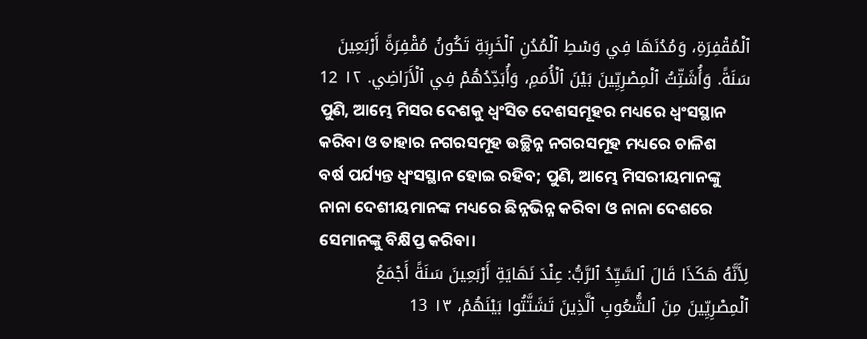ٱلْمُقْفِرَةِ، وَمُدُنَهَا فِي وَسْطِ ٱلْمُدُنِ ٱلْخَرِبَةِ تَكُونُ مُقْفِرَةً أَرْبَعِينَ سَنَةً. وَأُشَتِّتُ ٱلْمِصْرِيِّينَ بَيْنَ ٱلْأُمَمِ، وَأُبَدِّدُهُمْ فِي ٱلْأَرَاضِي. ١٢ 12
ପୁଣି, ଆମ୍ଭେ ମିସର ଦେଶକୁ ଧ୍ୱଂସିତ ଦେଶସମୂହର ମଧ୍ୟରେ ଧ୍ୱଂସସ୍ଥାନ କରିବା ଓ ତାହାର ନଗରସମୂହ ଉଚ୍ଛିନ୍ନ ନଗରସମୂହ ମଧ୍ୟରେ ଚାଳିଶ ବର୍ଷ ପର୍ଯ୍ୟନ୍ତ ଧ୍ୱଂସସ୍ଥାନ ହୋଇ ରହିବ; ପୁଣି, ଆମ୍ଭେ ମିସରୀୟମାନଙ୍କୁ ନାନା ଦେଶୀୟମାନଙ୍କ ମଧ୍ୟରେ ଛିନ୍ନଭିନ୍ନ କରିବା ଓ ନାନା ଦେଶରେ ସେମାନଙ୍କୁ ବିକ୍ଷିପ୍ତ କରିବା।
لِأَنَّهُ هَكَذَا قَالَ ٱلسَّيِّدُ ٱلرَّبُّ: عِنْدَ نَهَايَةِ أَرْبَعِينَ سَنَةً أَجْمَعُ ٱلْمِصْرِيِّينَ مِنَ ٱلشُّعُوبِ ٱلَّذِينَ تَشَتَّتُوا بَيْنَهُمْ، ١٣ 13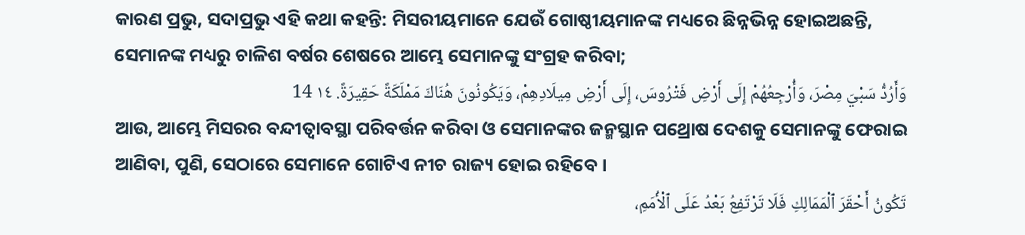କାରଣ ପ୍ରଭୁ, ସଦାପ୍ରଭୁ ଏହି କଥା କହନ୍ତି: ମିସରୀୟମାନେ ଯେଉଁ ଗୋଷ୍ଠୀୟମାନଙ୍କ ମଧ୍ୟରେ ଛିନ୍ନଭିନ୍ନ ହୋଇଅଛନ୍ତି, ସେମାନଙ୍କ ମଧ୍ୟରୁ ଚାଳିଶ ବର୍ଷର ଶେଷରେ ଆମ୍ଭେ ସେମାନଙ୍କୁ ସଂଗ୍ରହ କରିବା;
وَأَرُدُّ سَبْيَ مِصْرَ، وَأُرْجِعُهُمْ إِلَى أَرْضِ فَتْرُوسَ، إِلَى أَرْضِ مِيلَادِهِمْ، وَيَكُونُونَ هُنَاكَ مَمْلَكَةً حَقِيرَةً. ١٤ 14
ଆଉ, ଆମ୍ଭେ ମିସରର ବନ୍ଦୀତ୍ୱାବସ୍ଥା ପରିବର୍ତ୍ତନ କରିବା ଓ ସେମାନଙ୍କର ଜନ୍ମସ୍ଥାନ ପଥ୍ରୋଷ ଦେଶକୁ ସେମାନଙ୍କୁ ଫେରାଇ ଆଣିବା, ପୁଣି, ସେଠାରେ ସେମାନେ ଗୋଟିଏ ନୀଚ ରାଜ୍ୟ ହୋଇ ରହିବେ।
تَكُونُ أَحْقَرَ ٱلْمَمَالِكِ فَلَا تَرْتَفِعُ بَعْدُ عَلَى ٱلْأُمَمِ،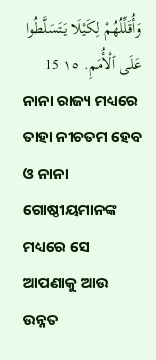وَأُقَلِّلُهُمْ لِكَيْلَا يَتَسَلَّطُوا عَلَى ٱلْأُمَمِ. ١٥ 15
ନାନା ରାଜ୍ୟ ମଧ୍ୟରେ ତାହା ନୀଚତମ ହେବ ଓ ନାନା ଗୋଷ୍ଠୀୟମାନଙ୍କ ମଧ୍ୟରେ ସେ ଆପଣାକୁ ଆଉ ଉନ୍ନତ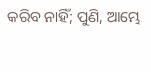କରିବ ନାହିଁ; ପୁଣି, ଆମ୍ଭେ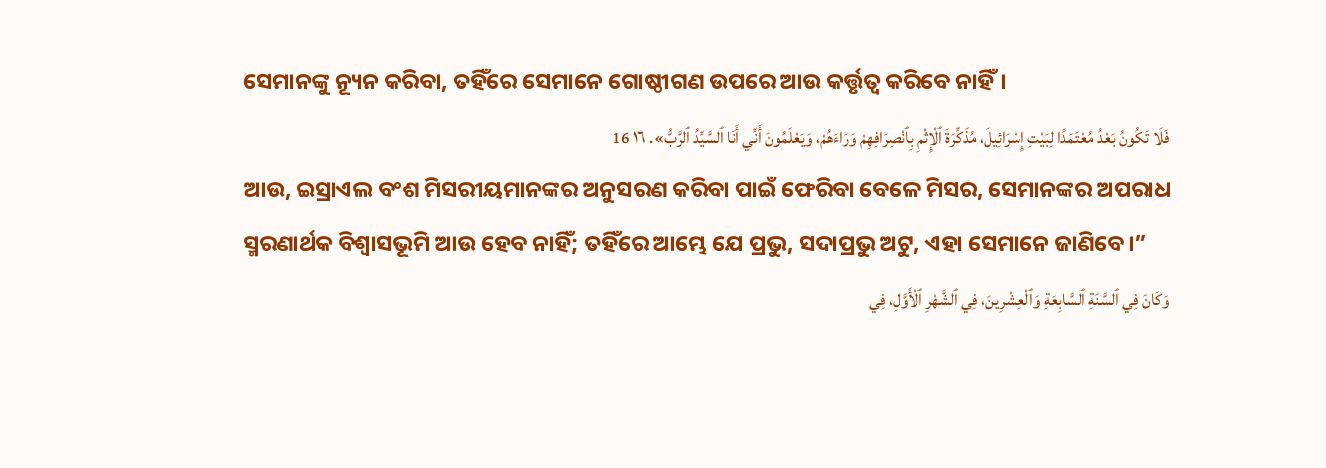ସେମାନଙ୍କୁ ନ୍ୟୂନ କରିବା, ତହିଁରେ ସେମାନେ ଗୋଷ୍ଠୀଗଣ ଉପରେ ଆଉ କର୍ତ୍ତୃତ୍ୱ କରିବେ ନାହିଁ।
فَلَا تَكُونُ بَعْدُ مُعْتَمَدًا لِبَيْتِ إِسْرَائِيلَ، مُذَكِّرَةَ ٱلْإِثْمِ بِٱنْصِرَافِهِمْ وَرَاءَهُمْ، وَيَعْلَمُونَ أَنِّي أَنَا ٱلسَّيِّدُ ٱلرَّبُّ». ١٦ 16
ଆଉ, ଇସ୍ରାଏଲ ବଂଶ ମିସରୀୟମାନଙ୍କର ଅନୁସରଣ କରିବା ପାଇଁ ଫେରିବା ବେଳେ ମିସର, ସେମାନଙ୍କର ଅପରାଧ ସ୍ମରଣାର୍ଥକ ବିଶ୍ୱାସଭୂମି ଆଉ ହେବ ନାହିଁ; ତହିଁରେ ଆମ୍ଭେ ଯେ ପ୍ରଭୁ, ସଦାପ୍ରଭୁ ଅଟୁ, ଏହା ସେମାନେ ଜାଣିବେ।”
وَكَانَ فِي ٱلسَّنَةِ ٱلسَّابِعَةِ وَٱلْعِشْرِينَ، فِي ٱلشَّهْرِ ٱلْأَوَّلِ، فِي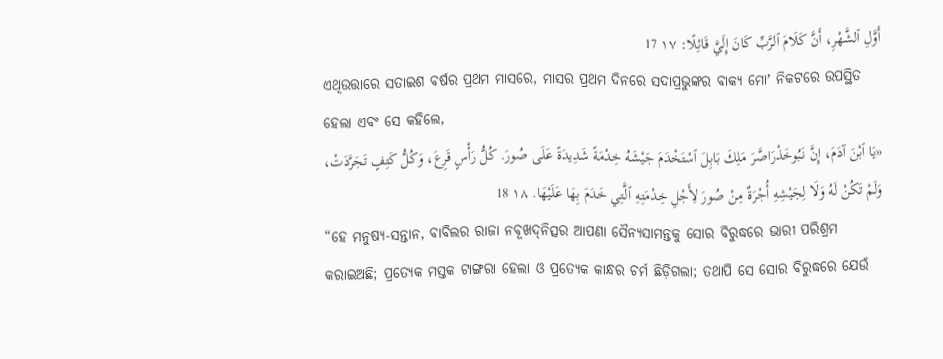أَوَّلِ ٱلشَّهْرِ، أَنَّ كَلَامَ ٱلرَّبِّ كَانَ إِلَيَّ قَائِلًا: ١٧ 17
ଏଥିଉତ୍ତାରେ ସତାଇଶ ବର୍ଷର ପ୍ରଥମ ମାସରେ, ମାସର ପ୍ରଥମ ଦିନରେ ସଦାପ୍ରଭୁଙ୍କର ବାକ୍ୟ ମୋʼ ନିକଟରେ ଉପସ୍ଥିତ ହେଲା ଏବଂ ସେ କହିଲେ,
«يَا ٱبْنَ آدَمَ، إِنَّ نَبُوخَذْرَاصَّرَ مَلِكَ بَابِلَ ٱسْتَخْدَمَ جَيْشَهُ خِدْمَةً شَدِيدَةً عَلَى صُورَ. كُلُّ رَأْسٍ قَرِعَ، وَكُلُّ كَتِفٍ تَجَرَّدَتْ، وَلَمْ تَكُنْ لَهُ وَلَا لِجَيْشِهِ أُجْرَةٌ مِنْ صُورَ لِأَجْلِ خِدْمَتِهِ ٱلَّتِي خَدَمَ بِهَا عَلَيْهَا. ١٨ 18
“ହେ ମନୁଷ୍ୟ-ସନ୍ତାନ, ବାବିଲର ରାଜା ନବୂଖଦ୍‍ନିତ୍ସର ଆପଣା ସୈନ୍ୟସାମନ୍ତକୁ ସୋର ବିରୁଦ୍ଧରେ ଭାରୀ ପରିଶ୍ରମ କରାଇଅଛି; ପ୍ରତ୍ୟେକ ମସ୍ତକ ଟାଙ୍ଗରା ହେଲା ଓ ପ୍ରତ୍ୟେକ କାନ୍ଧର ଚର୍ମ ଛିଡ଼ିଗଲା; ତଥାପି ସେ ସୋର ବିରୁଦ୍ଧରେ ଯେଉଁ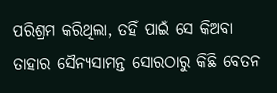ପରିଶ୍ରମ କରିଥିଲା, ତହିଁ ପାଇଁ ସେ କିଅବା ତାହାର ସୈନ୍ୟସାମନ୍ତ ସୋରଠାରୁ କିଛି ବେତନ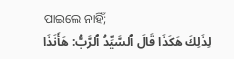ପାଇଲେ ନାହିଁ;
لِذَلِكَ هَكَذَا قَالَ ٱلسَّيِّدُ ٱلرَّبُّ: هَأَنَذَا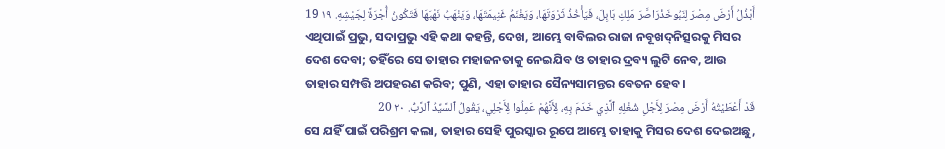أَبْذُلُ أَرْضَ مِصْرَ لِنَبُوخَذْرَاصَّرَ مَلِكِ بَابِلَ، فَيَأْخُذُ ثَرْوَتَهَا، وَيَغْنَمُ غَنِيمَتَهَا، وَيَنْهَبُ نَهْبَهَا فَتَكُونُ أُجْرَةً لِجَيْشِهِ. ١٩ 19
ଏଥିପାଇଁ ପ୍ରଭୁ, ସଦାପ୍ରଭୁ ଏହି କଥା କହନ୍ତି, ଦେଖ, ଆମ୍ଭେ ବାବିଲର ରାଜା ନବୂଖଦ୍‍ନିତ୍ସରକୁ ମିସର ଦେଶ ଦେବା; ତହିଁରେ ସେ ତାହାର ମହାଜନତାକୁ ନେଇଯିବ ଓ ତାହାର ଦ୍ରବ୍ୟ ଲୁଟି ନେବ, ଆଉ ତାହାର ସମ୍ପତ୍ତି ଅପହରଣ କରିବ; ପୁଣି, ଏହା ତାହାର ସୈନ୍ୟସାମନ୍ତର ବେତନ ହେବ।
قَدْ أَعْطَيْتُهُ أَرْضَ مِصْرَ لِأَجْلِ شُغْلِهِ ٱلَّذِي خَدَمَ بِهِ، لِأَنَّهُمْ عَمِلُوا لِأَجْلِي، يَقُولُ ٱلسَّيِّدُ ٱلرَّبُّ. ٢٠ 20
ସେ ଯହିଁ ପାଇଁ ପରିଶ୍ରମ କଲା, ତାହାର ସେହି ପୁରସ୍କାର ରୂପେ ଆମ୍ଭେ ତାହାକୁ ମିସର ଦେଶ ଦେଇଅଛୁ,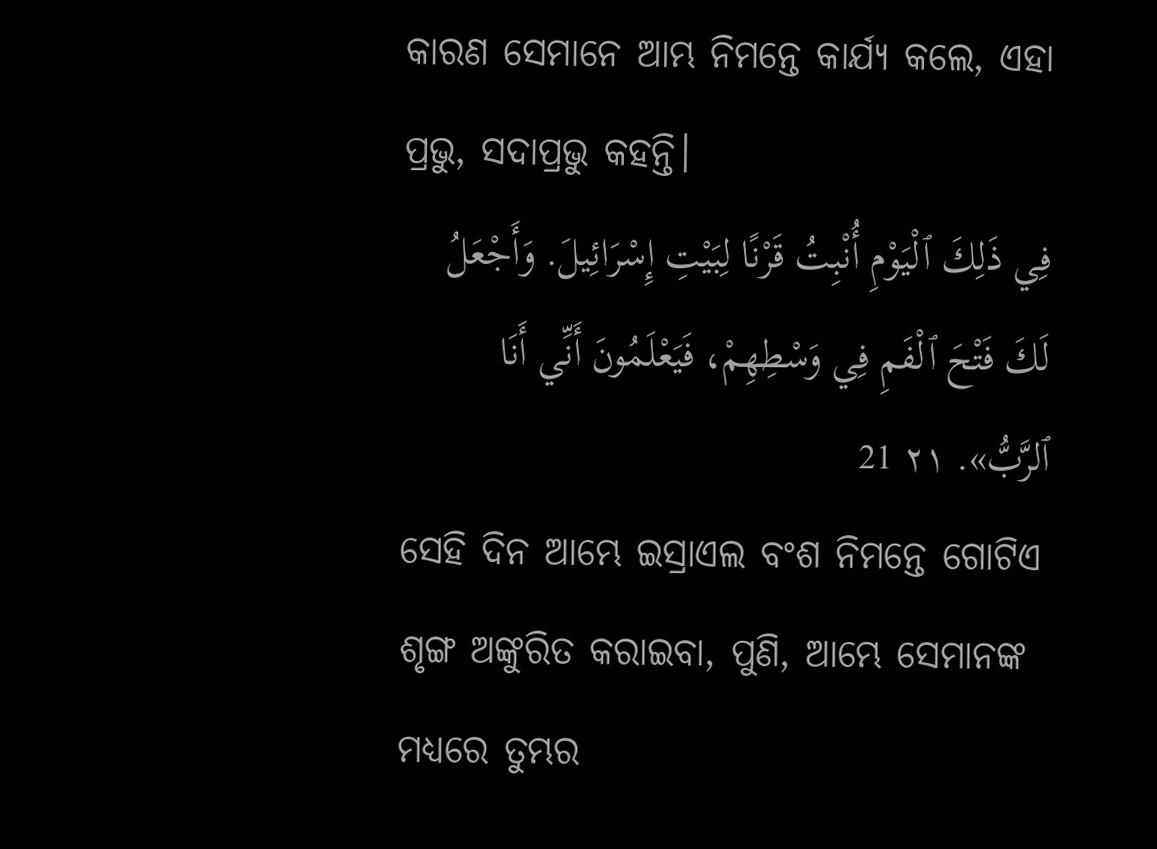କାରଣ ସେମାନେ ଆମ୍ଭ ନିମନ୍ତେ କାର୍ଯ୍ୟ କଲେ, ଏହା ପ୍ରଭୁ, ସଦାପ୍ରଭୁ କହନ୍ତି।
فِي ذَلِكَ ٱلْيَوْمِ أُنْبِتُ قَرْنًا لِبَيْتِ إِسْرَائِيلَ. وَأَجْعَلُ لَكَ فَتْحَ ٱلْفَمِ فِي وَسْطِهِمْ، فَيَعْلَمُونَ أَنِّي أَنَا ٱلرَّبُّ». ٢١ 21
ସେହି ଦିନ ଆମ୍ଭେ ଇସ୍ରାଏଲ ବଂଶ ନିମନ୍ତେ ଗୋଟିଏ ଶୃଙ୍ଗ ଅଙ୍କୁରିତ କରାଇବା, ପୁଣି, ଆମ୍ଭେ ସେମାନଙ୍କ ମଧ୍ୟରେ ତୁମ୍ଭର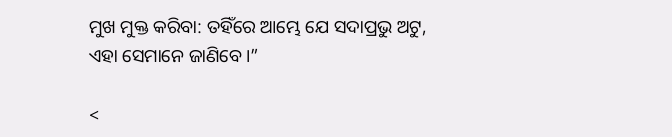ମୁଖ ମୁକ୍ତ କରିବା: ତହିଁରେ ଆମ୍ଭେ ଯେ ସଦାପ୍ରଭୁ ଅଟୁ, ଏହା ସେମାନେ ଜାଣିବେ।”

<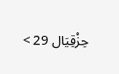حِزْقِيَال 29 >